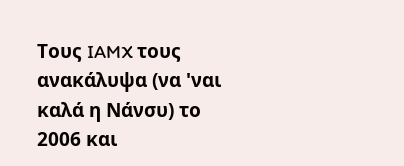Τους IAMX τους ανακάλυψα (να 'ναι καλά η Νάνσυ) το 2006 και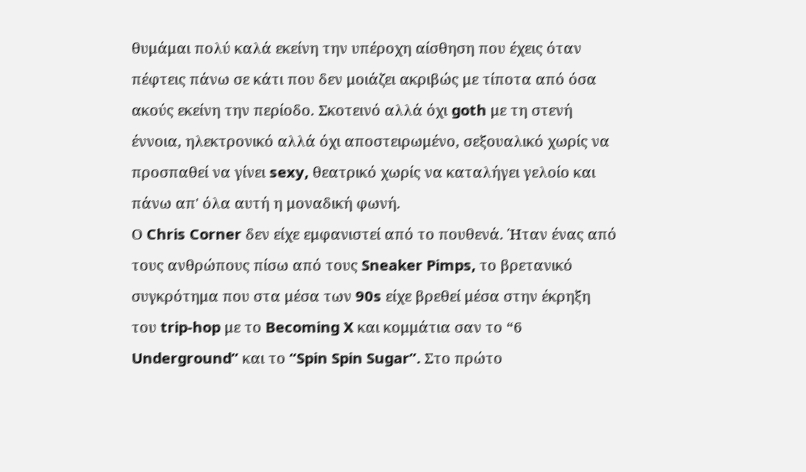θυμάμαι πολύ καλά εκείνη την υπέροχη αίσθηση που έχεις όταν πέφτεις πάνω σε κάτι που δεν μοιάζει ακριβώς με τίποτα από όσα ακούς εκείνη την περίοδο. Σκοτεινό αλλά όχι goth με τη στενή έννοια, ηλεκτρονικό αλλά όχι αποστειρωμένο, σεξουαλικό χωρίς να προσπαθεί να γίνει sexy, θεατρικό χωρίς να καταλήγει γελοίο και πάνω απ' όλα αυτή η μοναδική φωνή.
Ο Chris Corner δεν είχε εμφανιστεί από το πουθενά. Ήταν ένας από τους ανθρώπους πίσω από τους Sneaker Pimps, το βρετανικό συγκρότημα που στα μέσα των 90s είχε βρεθεί μέσα στην έκρηξη του trip-hop με το Becoming X και κομμάτια σαν το “6 Underground” και το “Spin Spin Sugar”. Στο πρώτο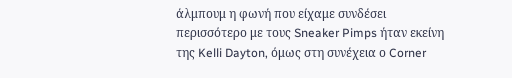άλμπουμ η φωνή που είχαμε συνδέσει περισσότερο με τους Sneaker Pimps ήταν εκείνη της Kelli Dayton, όμως στη συνέχεια ο Corner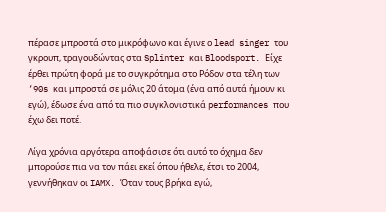πέρασε μπροστά στο μικρόφωνο και έγινε ο lead singer του γκρουπ, τραγουδώντας στα Splinter και Bloodsport. Είχε έρθει πρώτη φορά με το συγκρότημα στο Ρόδον στα τέλη των ‘90s και μπροστά σε μόλις 20 άτομα (ένα από αυτά ήμουν κι εγώ), έδωσε ένα από τα πιο συγκλονιστικά performances που έχω δει ποτέ.

Λίγα χρόνια αργότερα αποφάσισε ότι αυτό το όχημα δεν μπορούσε πια να τον πάει εκεί όπου ήθελε, έτσι το 2004, γεννήθηκαν οι IAMX. Όταν τους βρήκα εγώ,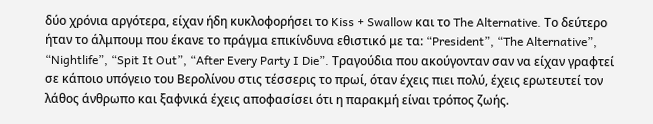δύο χρόνια αργότερα, είχαν ήδη κυκλοφορήσει το Kiss + Swallow και το The Alternative. Το δεύτερο ήταν το άλμπουμ που έκανε το πράγμα επικίνδυνα εθιστικό με τα: “President”, “The Alternative”, “Nightlife”, “Spit It Out”, “After Every Party I Die”. Τραγούδια που ακούγονταν σαν να είχαν γραφτεί σε κάποιο υπόγειο του Βερολίνου στις τέσσερις το πρωί, όταν έχεις πιει πολύ, έχεις ερωτευτεί τον λάθος άνθρωπο και ξαφνικά έχεις αποφασίσει ότι η παρακμή είναι τρόπος ζωής.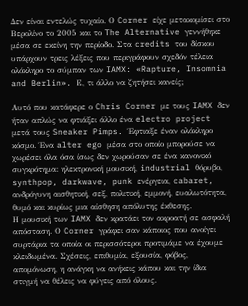Δεν είναι εντελώς τυχαίο. Ο Corner είχε μετακομίσει στο Βερολίνο το 2005 και το The Alternative γεννήθηκε μέσα σε εκείνη την περίοδο. Στα credits του δίσκου υπάρχουν τρεις λέξεις που περιγράφουν σχεδόν τέλεια ολόκληρο το σύμπαν των IAMX: «Rapture, Insomnia and Berlin». Ε, τι άλλο να ζητήσει κανείς;

Αυτό που κατάφερε ο Chris Corner με τους IAMX δεν ήταν απλώς να φτιάξει άλλο ένα electro project μετά τους Sneaker Pimps. Έφτιαξε έναν ολόκληρο κόσμο. Ένα alter ego μέσα στο οποίο μπορούσε να χωρέσει όλα όσα ίσως δεν χωρούσαν σε ένα κανονικό συγκρότημα: ηλεκτρονική μουσική, industrial θόρυβο, synthpop, darkwave, punk ενέργεια, cabaret, ανδρόγυνη αισθητική, σεξ, πολιτική, εμμονή, ευαλωτότητα, θυμό και κυρίως μια αίσθηση απόλυτης έκθεσης.
Η μουσική των IAMX δεν κρατάει τον ακροατή σε ασφαλή απόσταση. Ο Corner γράφει σαν κάποιος που ανοίγει συρτάρια τα οποία οι περισσότεροι προτιμάμε να έχουμε κλειδωμένα. Σχέσεις, επιθυμία, εξουσία, φόβος, απομόνωση, η ανάγκη να ανήκεις κάπου και την ίδια στιγμή να θέλεις να φύγεις από όλους.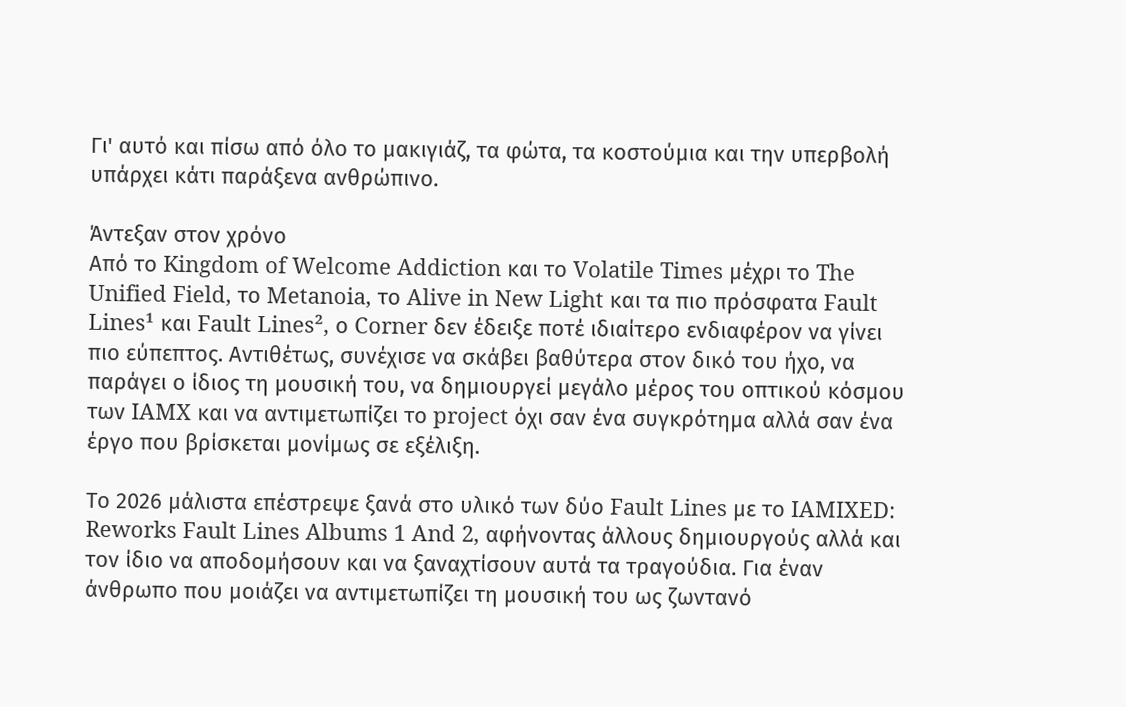Γι' αυτό και πίσω από όλο το μακιγιάζ, τα φώτα, τα κοστούμια και την υπερβολή υπάρχει κάτι παράξενα ανθρώπινο.

Άντεξαν στον χρόνο
Από το Kingdom of Welcome Addiction και το Volatile Times μέχρι το The Unified Field, το Metanoia, το Alive in New Light και τα πιο πρόσφατα Fault Lines¹ και Fault Lines², ο Corner δεν έδειξε ποτέ ιδιαίτερο ενδιαφέρον να γίνει πιο εύπεπτος. Αντιθέτως, συνέχισε να σκάβει βαθύτερα στον δικό του ήχο, να παράγει ο ίδιος τη μουσική του, να δημιουργεί μεγάλο μέρος του οπτικού κόσμου των IAMX και να αντιμετωπίζει το project όχι σαν ένα συγκρότημα αλλά σαν ένα έργο που βρίσκεται μονίμως σε εξέλιξη.

Το 2026 μάλιστα επέστρεψε ξανά στο υλικό των δύο Fault Lines με το IAMIXED: Reworks Fault Lines Albums 1 And 2, αφήνοντας άλλους δημιουργούς αλλά και τον ίδιο να αποδομήσουν και να ξαναχτίσουν αυτά τα τραγούδια. Για έναν άνθρωπο που μοιάζει να αντιμετωπίζει τη μουσική του ως ζωντανό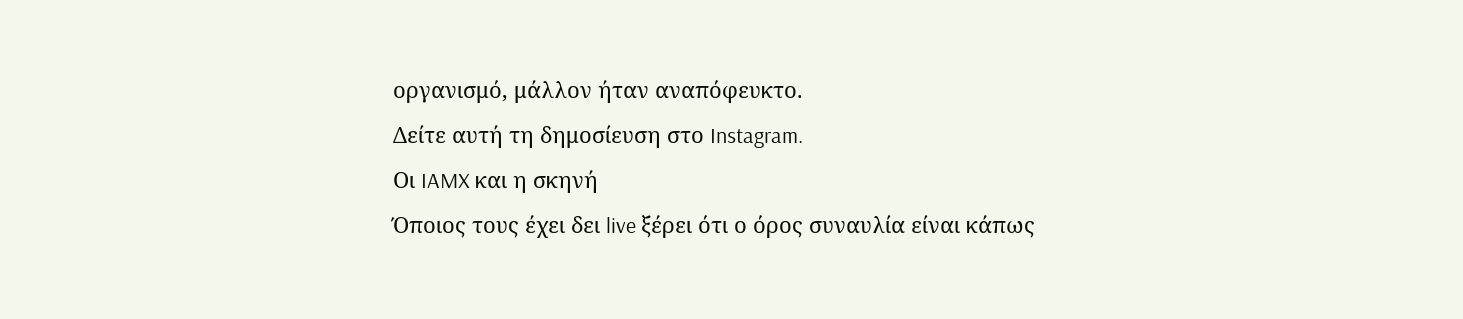οργανισμό, μάλλον ήταν αναπόφευκτο.
Δείτε αυτή τη δημοσίευση στο Instagram.
Οι IAMX και η σκηνή
Όποιος τους έχει δει live ξέρει ότι ο όρος συναυλία είναι κάπως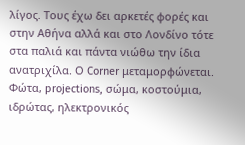λίγος. Τους έχω δει αρκετές φορές και στην Αθήνα αλλά και στο Λονδίνο τότε στα παλιά και πάντα νιώθω την ίδια ανατριχίλα. Ο Corner μεταμορφώνεται. Φώτα, projections, σώμα, κοστούμια, ιδρώτας, ηλεκτρονικός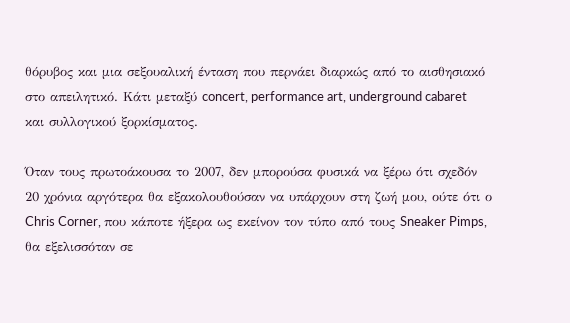θόρυβος και μια σεξουαλική ένταση που περνάει διαρκώς από το αισθησιακό στο απειλητικό. Κάτι μεταξύ concert, performance art, underground cabaret και συλλογικού ξορκίσματος.

Όταν τους πρωτοάκουσα το 2007, δεν μπορούσα φυσικά να ξέρω ότι σχεδόν 20 χρόνια αργότερα θα εξακολουθούσαν να υπάρχουν στη ζωή μου, ούτε ότι ο Chris Corner, που κάποτε ήξερα ως εκείνον τον τύπο από τους Sneaker Pimps, θα εξελισσόταν σε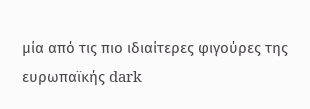μία από τις πιο ιδιαίτερες φιγούρες της ευρωπαϊκής dark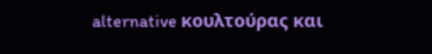alternative κουλτούρας και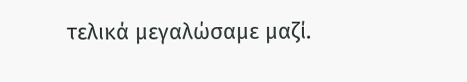τελικά μεγαλώσαμε μαζί.